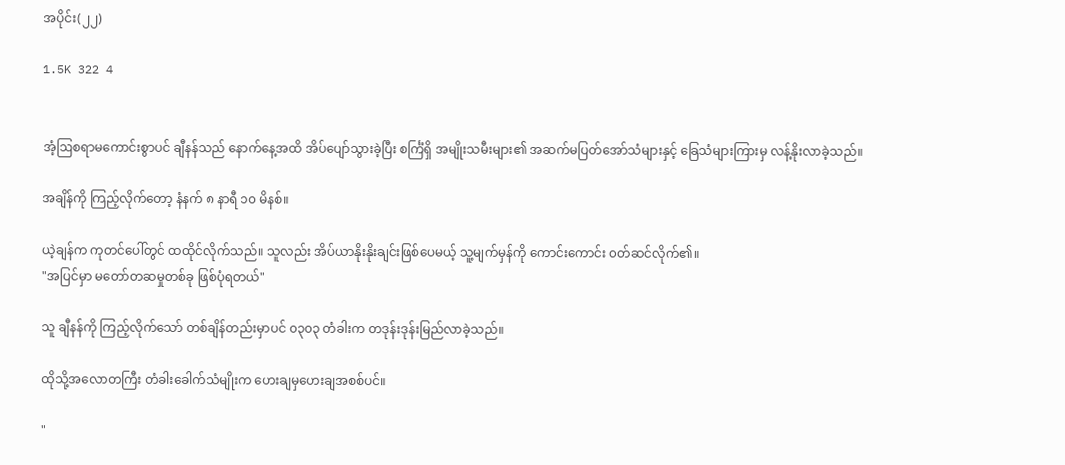အပိုင်း(၂၂)

1.5K 322 4


အံ့ဩစရာမကောင်းစွာပင် ချီနန်သည် နောက်နေ့အထိ အိပ်ပျော်သွားခဲ့ပြီး စင်္ကြံရှိ အမျိုးသမီးများ၏ အဆက်မပြတ်အော်သံများနှင့် ခြေသံများကြားမှ လန့်နိုးလာခဲ့သည်။

အချိန်ကို ကြည့်လိုက်တော့ နံနက် ၈ နာရီ ၁၀ မိနစ်။

ယဲ့ချန်က ကုတင်ပေါ်တွင် ထထိုင်လိုက်သည်။ သူလည်း အိပ်ယာနိုးနိုးချင်းဖြစ်ပေမယ့် သူ့မျက်မှန်ကို ကောင်းကောင်း ၀တ်ဆင်လိုက်၏။
"အပြင်မှာ မတော်တဆမှုတစ်ခု ဖြစ်ပုံရတယ်"

သူ ချီနန်ကို ကြည့်လိုက်သော် တစ်ချိန်တည်းမှာပင် ၀၃၀၃ တံခါးက တဒုန်းဒုန်းမြည်လာခဲ့သည်။

ထိုသို့အလောတကြီး တံခါးခေါက်သံမျိုးက ဟေးချမှဟေးချအစစ်ပင်။

"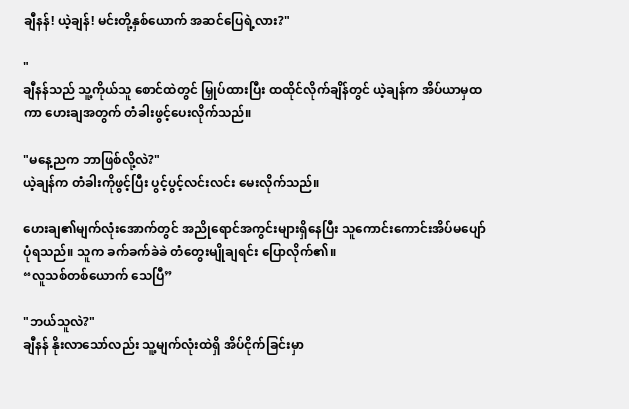ချီနန်! ယဲ့ချန်! မင်းတို့နှစ်ယောက် အဆင်ပြေရဲ့လား?"

"
ချီနန်သည် သူ့ကိုယ်သူ စောင်ထဲတွင် မြှုပ်ထားပြီး ထထိုင်လိုက်ချိန်တွင် ယဲ့ချန်က အိပ်ယာမှထကာ ဟေးချအတွက် တံခါးဖွင့်ပေးလိုက်သည်။

"မနေ့ညက ဘာဖြစ်လို့လဲ?"
ယဲ့ချန်က တံခါးကိုဖွင့်ပြီး ပွင့်ပွင့်လင်းလင်း မေးလိုက်သည်။

ဟေးချ၏မျက်လုံးအောက်တွင် အညိုရောင်အကွင်းများရှိနေပြီး သူကောင်းကောင်းအိပ်မပျော်ပုံရသည်။ သူက ခက်ခက်ခဲခဲ တံတွေးမျိုချရင်း ပြောလိုက်၏။
“လူသစ်တစ်ယောက် သေပြီ”

"ဘယ်သူလဲ?"
ချီနန် နိုးလာသော်လည်း သူ့မျက်လုံးထဲရှိ အိပ်ငိုက်ခြင်းမှာ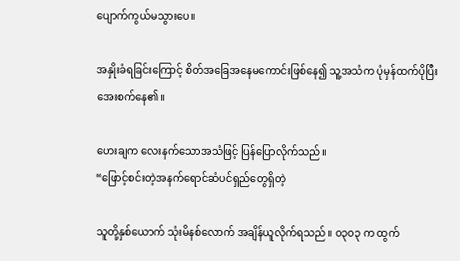ပျောက်ကွယ်မသွားပေ။

အနှိုးခံရခြင်းကြောင့် စိတ်အခြေအနေမကောင်းဖြစ်နေ၍ သူ့အသံက ပုံမှန်ထက်ပိုပြီး အေးစက်နေ၏။

ဟေးချက လေးနက်သောအသံဖြင့် ပြန်ပြောလိုက်သည်။
“ဖြောင့်စင်းတဲ့အနက်ရောင်ဆံပင်ရှည်တွေရှိတဲ့

သူတို့နှစ်ယောက် သုံးမိနစ်လောက် အချိန်ယူလိုက်ရသည်။ ၀၃၀၃ က ထွက်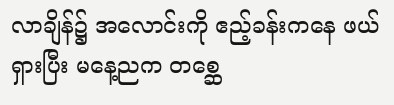လာချိန်၌ အလောင်းကို ဧည့်ခန်းကနေ ဖယ်ရှားပြီး မနေ့ညက တစ္ဆေ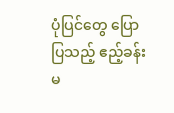ပုံပြင်တွေ ပြောပြသည့် ဧည့်ခန်းမ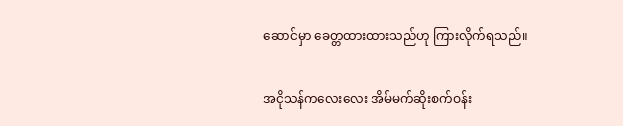ဆောင်မှာ ခေတ္တထားထားသည်ဟု ကြားလိုက်ရသည်။

အငိုသန်ကလေးလေး အိမ်မက်ဆိုးစက်ဝန်း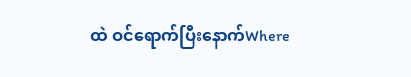ထဲ ဝင်ရောက်ပြီးနောက်Where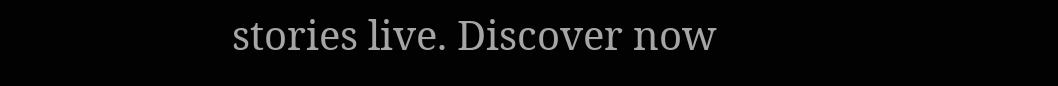stories live. Discover now